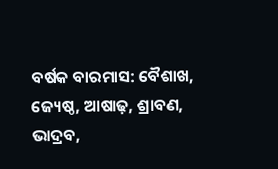ବର୍ଷକ ବାରମାସ: ବୈଶାଖ, ଜ୍ୟେଷ୍ଠ, ଆଷାଢ଼, ଶ୍ରାବଣ, ଭାଦ୍ରବ,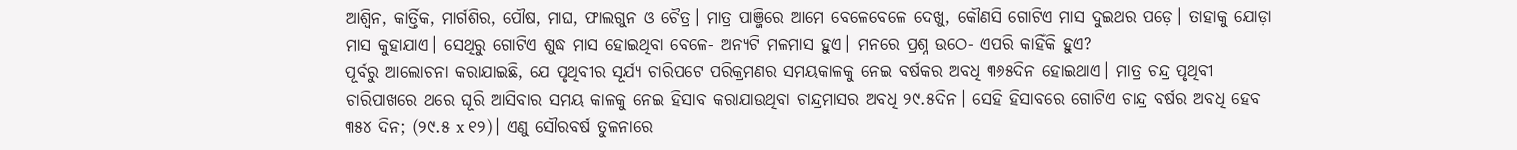ଆଶ୍ୱିନ, କାର୍ତ୍ତିକ, ମାର୍ଗଶିର, ପୌଷ, ମାଘ, ଫାଲଗୁନ ଓ ଚୈତ୍ର। ମାତ୍ର ପାଞ୍ଜିରେ ଆମେ ବେଳେବେଳେ ଦେଖୁ, କୌଣସି ଗୋଟିଏ ମାସ ଦୁଇଥର ପଡ଼େ। ତାହାକୁ ଯୋଡ଼ା ମାସ କୁହାଯାଏ। ସେଥିରୁ ଗୋଟିଏ ଶୁଦ୍ଧ ମାସ ହୋଇଥିବା ବେଳେ- ଅନ୍ୟଟି ମଳମାସ ହୁଏ। ମନରେ ପ୍ରଶ୍ନ ଉଠେ- ଏପରି କାହିଁକି ହୁଏ?
ପୂର୍ବରୁ ଆଲୋଚନା କରାଯାଇଛି, ଯେ ପୃଥିବୀର ସୂର୍ଯ୍ୟ ଚାରିପଟେ ପରିକ୍ରମଣର ସମୟକାଳକୁ ନେଇ ବର୍ଷକର ଅବଧି ୩୬୫ଦିନ ହୋଇଥାଏ। ମାତ୍ର ଚନ୍ଦ୍ର ପୃଥିବୀ ଚାରିପାଖରେ ଥରେ ଘୂରି ଆସିବାର ସମୟ କାଳକୁ ନେଇ ହିସାବ କରାଯାଉଥିବା ଚାନ୍ଦ୍ରମାସର ଅବଧି ୨୯.୫ଦିନ। ସେହି ହିସାବରେ ଗୋଟିଏ ଚାନ୍ଦ୍ର ବର୍ଷର ଅବଧି ହେବ ୩୫୪ ଦିନ; (୨୯.୫ x ୧୨)। ଏଣୁ ସୌରବର୍ଷ ତୁଳନାରେ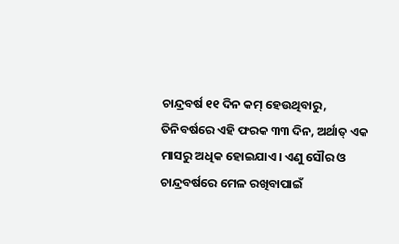ଚାନ୍ଦ୍ରବର୍ଷ ୧୧ ଦିନ କମ୍ ହେଉଥିବାରୁ, ତିନିବର୍ଷରେ ଏହି ଫରକ ୩୩ ଦିନ, ଅର୍ଥାତ୍ ଏକ ମାସରୁ ଅଧିକ ହୋଇଯାଏ। ଏଣୁ ସୌର ଓ ଚାନ୍ଦ୍ରବର୍ଷରେ ମେଳ ରଖିବାପାଇଁ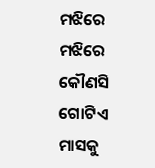ମଝିରେ ମଝିରେ କୌଣସି ଗୋଟିଏ ମାସକୁ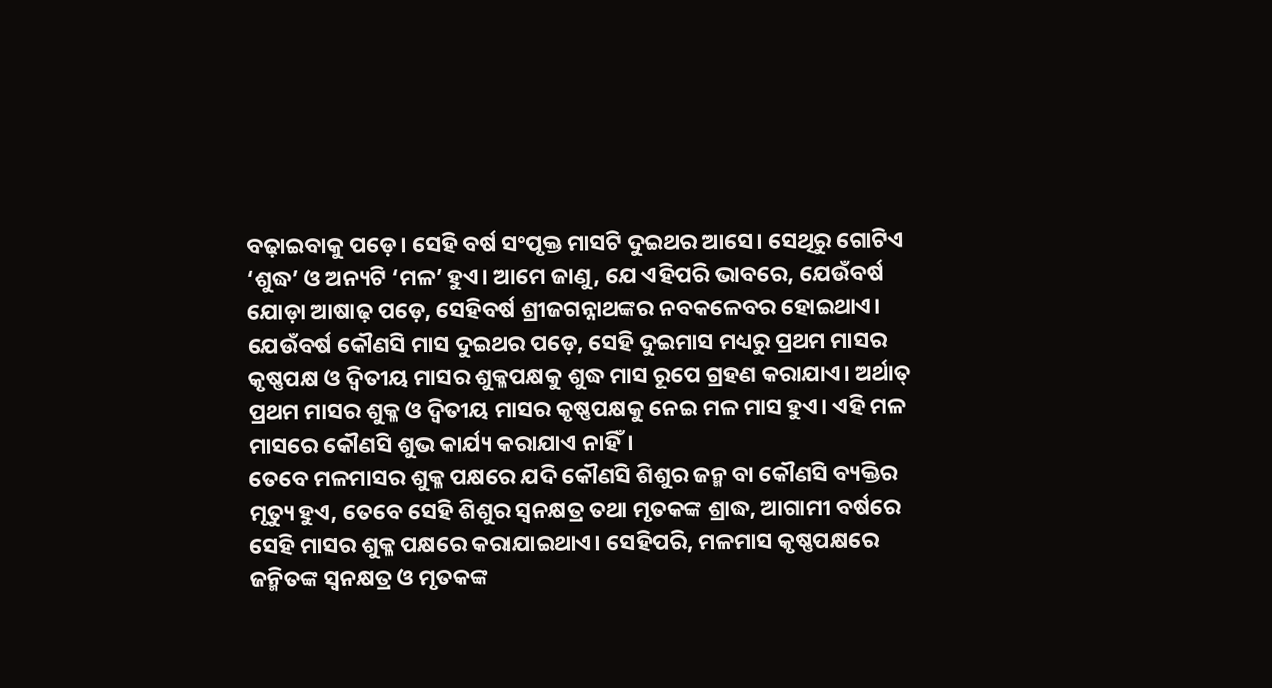ବଢ଼ାଇବାକୁ ପଡ଼େ। ସେହି ବର୍ଷ ସଂପୃକ୍ତ ମାସଟି ଦୁଇଥର ଆସେ। ସେଥିରୁ ଗୋଟିଏ ‘ଶୁଦ୍ଧ’ ଓ ଅନ୍ୟଟି ‘ମଳ’ ହୁଏ। ଆମେ ଜାଣୁ, ଯେ ଏହିପରି ଭାବରେ, ଯେଉଁବର୍ଷ ଯୋଡ଼ା ଆଷାଢ଼ ପଡ଼େ, ସେହିବର୍ଷ ଶ୍ରୀଜଗନ୍ନାଥଙ୍କର ନବକଳେବର ହୋଇଥାଏ।
ଯେଉଁବର୍ଷ କୌଣସି ମାସ ଦୁଇଥର ପଡ଼େ, ସେହି ଦୁଇମାସ ମଧ୍ୟରୁ ପ୍ରଥମ ମାସର କୃଷ୍ଣପକ୍ଷ ଓ ଦ୍ୱିତୀୟ ମାସର ଶୁକ୍ଳପକ୍ଷକୁ ଶୁଦ୍ଧ ମାସ ରୂପେ ଗ୍ରହଣ କରାଯାଏ। ଅର୍ଥାତ୍ ପ୍ରଥମ ମାସର ଶୁକ୍ଳ ଓ ଦ୍ୱିତୀୟ ମାସର କୃଷ୍ଣପକ୍ଷକୁ ନେଇ ମଳ ମାସ ହୁଏ। ଏହି ମଳ ମାସରେ କୌଣସି ଶୁଭ କାର୍ଯ୍ୟ କରାଯାଏ ନାହିଁ।
ତେବେ ମଳମାସର ଶୁକ୍ଳ ପକ୍ଷରେ ଯଦି କୌଣସି ଶିଶୁର ଜନ୍ମ ବା କୌଣସି ବ୍ୟକ୍ତିର ମୃତ୍ୟୁ ହୁଏ, ତେବେ ସେହି ଶିଶୁର ସ୍ୱନକ୍ଷତ୍ର ତଥା ମୃତକଙ୍କ ଶ୍ରାଦ୍ଧ, ଆଗାମୀ ବର୍ଷରେ ସେହି ମାସର ଶୁକ୍ଳ ପକ୍ଷରେ କରାଯାଇଥାଏ। ସେହିପରି, ମଳମାସ କୃଷ୍ଣପକ୍ଷରେ ଜନ୍ମିତଙ୍କ ସ୍ୱନକ୍ଷତ୍ର ଓ ମୃତକଙ୍କ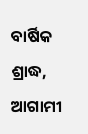ବାର୍ଷିକ ଶ୍ରାଦ୍ଧ, ଆଗାମୀ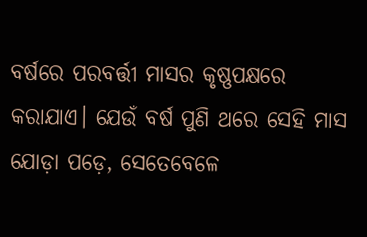ବର୍ଷରେ ପରବର୍ତ୍ତୀ ମାସର କୃଷ୍ଣପକ୍ଷରେ କରାଯାଏ। ଯେଉଁ ବର୍ଷ ପୁଣି ଥରେ ସେହି ମାସ ଯୋଡ଼ା ପଡ଼େ, ସେତେବେଳେ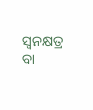ସ୍ୱନକ୍ଷତ୍ର ବା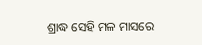ଶ୍ରାଦ୍ଧ ସେହି ମଳ ମାସରେ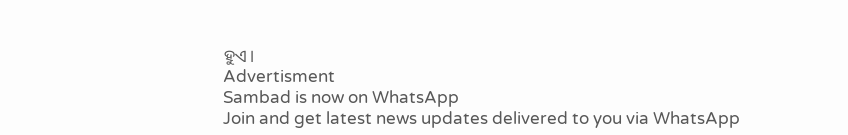ହୁଏ।
Advertisment
Sambad is now on WhatsApp
Join and get latest news updates delivered to you via WhatsApp